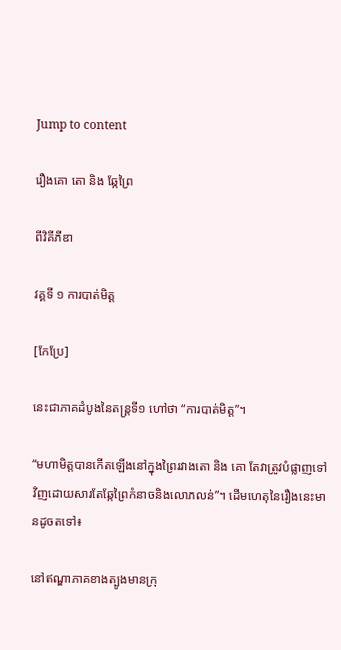Jump to content

រឿងគោ តោ និង ឆ្កែព្រៃ

ពីវិគីភីឌា

វគ្គទី ១ ការបាត់មិត្ត

[កែប្រែ]

នេះជាភាគដំបូងនៃតន្រ្តទី១ ហៅថា “ការបាត់មិត្ត”។

“មហាមិត្តបានកើតឡើងនៅក្នុងព្រៃរវាងតោ និង គោ តែវាត្រូវបំផ្លាញទៅវិញដោយសារតែឆ្កែព្រៃកំនាចនិងលោភលន់”។ ដើមហេតុនៃរឿងនេះមានដូចតទៅ៖

នៅឥណ្ឌាភាគខាងត្បូងមានក្រុ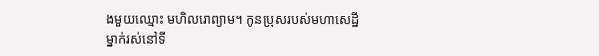ងមួយឈ្មោះ មហិលរោព្យាម។ កូនប្រុសរបស់មហាសេដ្ឋីម្នាក់រស់នៅទី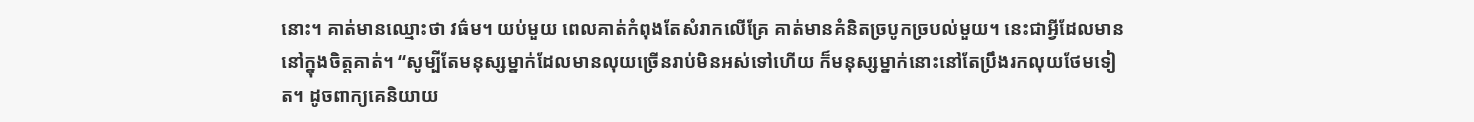នោះ។ គាត់មានឈ្មោះថា វធ៌ម។ យប់មួយ ពេលគាត់កំពុងតែសំរាកលើគ្រែ គាត់មានគំនិតច្របូកច្របល់មួយ។ នេះជាអ្វីដែលមាននៅក្នុងចិត្តគាត់។ “សូម្បីតែមនុស្សម្នាក់ដែលមានលុយច្រើនរាប់មិនអស់ទៅហើយ ក៏មនុស្សម្នាក់នោះនៅតែប្រឹងរកលុយថែមទៀត។ ដូចពាក្យគេនិយាយ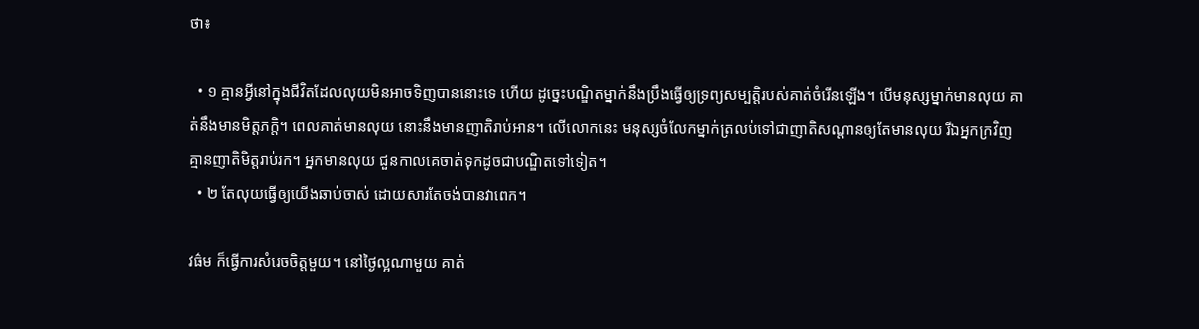ថា៖

  • ១ គ្មានអ្វីនៅក្នុងជីវិតដែលលុយមិនអាចទិញបាននោះទេ ហើយ ដូច្នេះបណ្ឌិតម្នាក់នឹងប្រឹងធ្វើឲ្យទ្រព្យសម្បត្តិរបស់គាត់ចំរើនឡើង។ បើមនុស្សម្នាក់មានលុយ គាត់នឹងមានមិត្តភក្តិ។ ពេលគាត់មានលុយ នោះនឹងមានញាតិរាប់អាន។ លើលោកនេះ មនុស្សចំលែកម្នាក់ត្រលប់ទៅជាញាតិសណ្តានឲ្យតែមានលុយ រីឯអ្នកក្រវិញ គ្មានញាតិមិត្តរាប់រក។ អ្នកមានលុយ ជួនកាលគេចាត់ទុកដូចជាបណ្ឌិតទៅទៀត។
  • ២ តែលុយធ្វើឲ្យយើងឆាប់ចាស់ ដោយសារតែចង់បានវាពេក។

វធ៌ម ក៏ធ្វើការសំរេចចិត្តមួយ។ នៅថ្ងៃល្អណាមួយ គាត់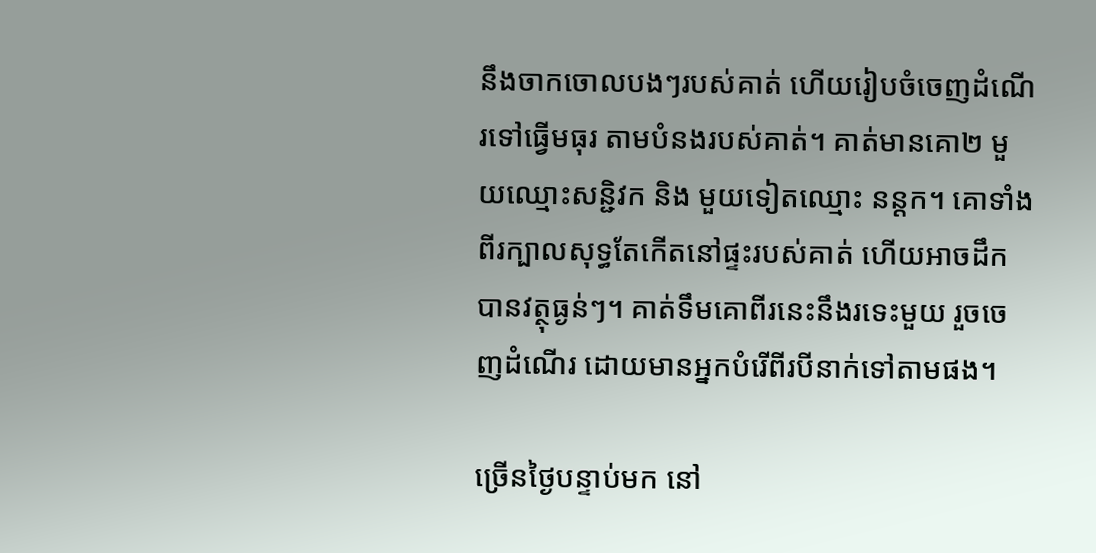នឹងចាកចោលបងៗរបស់គាត់ ហើយរៀបចំចេញដំណើរទៅធ្វើមធុរ តាមបំនងរបស់គាត់។ គាត់មានគោ២ មួយឈ្មោះសន្ជិវក និង មួយទៀតឈ្មោះ នន្តក។ គោទាំងពីរក្បាលសុទ្ធតែកើតនៅផ្ទះរបស់គាត់ ហើយអាចដឹកបានវត្ថុធ្ងន់ៗ។ គាត់ទឹមគោពីរនេះនឹងរទេះមួយ រួចចេញដំណើរ ដោយមានអ្នកបំរើពីរបីនាក់ទៅតាមផង។

ច្រើនថ្ងៃបន្ទាប់មក នៅ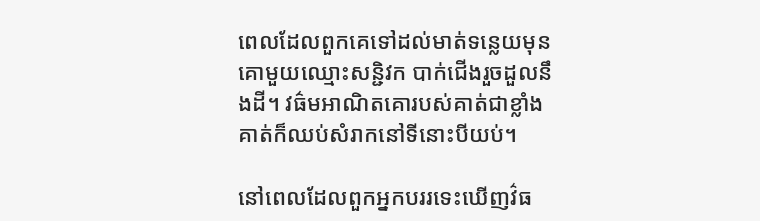ពេលដែលពួកគេទៅដល់មាត់ទន្លេយមុន គោមួយឈ្មោះសន្ជិវក បាក់ជើងរួចដួលនឹងដី។ វធ៌មអាណិតគោរបស់គាត់ជាខ្លាំង គាត់ក៏ឈប់សំរាកនៅទីនោះបីយប់។

នៅពេលដែលពួកអ្នកបររទេះឃើញវ៌ធ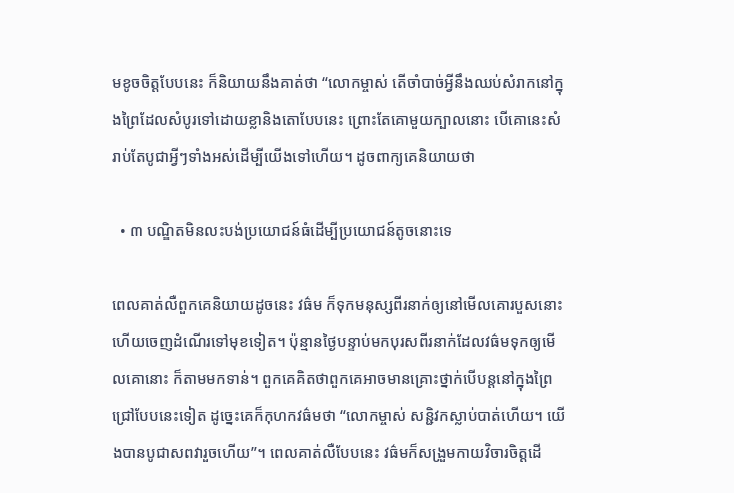មខូចចិត្តបែបនេះ ក៏និយាយនឹងគាត់ថា “លោកម្ចាស់ តើចាំបាច់អ្វីនឹងឈប់សំរាកនៅក្នុងព្រៃដែលសំបូរទៅដោយខ្លានិងតោបែបនេះ ព្រោះតែគោមួយក្បាលនោះ បើគោនេះសំរាប់តែបូជាអ្វីៗទាំងអស់ដើម្បីយើងទៅហើយ។ ដូចពាក្យគេនិយាយថា

  • ៣ បណ្ឌិតមិនលះបង់ប្រយោជន៍ធំដើម្បីប្រយោជន៍តូចនោះទេ

ពេលគាត់លឺពួកគេនិយាយដូចនេះ វធ៌ម ក៏ទុកមនុស្សពីរនាក់ឲ្យនៅមើលគោរបួសនោះ ហើយចេញដំណើរទៅមុខទៀត។ ប៉ុន្មានថ្ងៃបន្ទាប់មកបុរសពីរនាក់ដែលវធ៌មទុកឲ្យមើលគោនោះ ក៏តាមមកទាន់។ ពួកគេគិតថាពួកគេអាចមានគ្រោះថ្នាក់បើបន្តនៅក្នុងព្រៃជ្រៅបែបនេះទៀត ដូច្នេះគេក៏កុហកវធ៌មថា “លោកម្ចាស់ សន្ជិវកស្លាប់បាត់ហើយ។ យើងបានបូជាសពវារួចហើយ”។ ពេលគាត់លឺបែបនេះ វធ៌មក៏សង្រួមកាយវិចារចិត្តដើ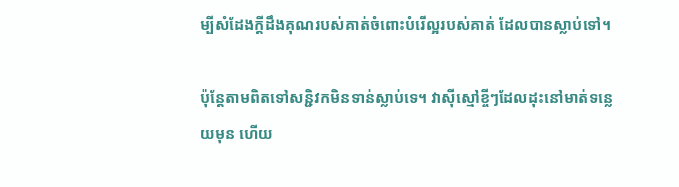ម្បីសំដែងក្តីដឹងគុណរបស់គាត់ចំពោះបំរើល្អរបស់គាត់ ដែលបានស្លាប់ទៅ។

ប៉ុន្តែតាមពិតទៅសន្ជិវកមិនទាន់ស្លាប់ទេ។ វាស៊ីស្មៅខ្ចីៗដែលដុះនៅមាត់ទន្លេយមុន ហើយ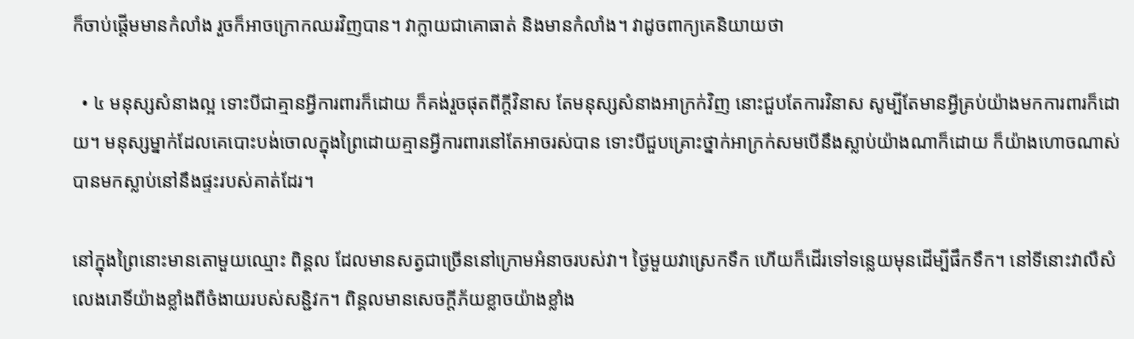ក៏ចាប់ផ្តើមមានកំលាំង រួចក៏អាចក្រោកឈរវិញបាន។ វាក្លាយជាគោធាត់ និងមានកំលាំង។ វាដូចពាក្យគេនិយាយថា

  • ៤ មនុស្សសំនាងល្អ ទោះបីជាគ្មានអ្វីការពារក៏ដោយ ក៏គង់រួចផុតពីក្តីវិនាស តែមនុស្សសំនាងអាក្រក់វិញ នោះជួបតែការវិនាស សូម្បីតែមានអ្វីគ្រប់យ៉ាងមកការពារក៏ដោយ។ មនុស្សម្នាក់ដែលគេបោះបង់ចោលក្នុងព្រៃដោយគ្មានអ្វីការពារនៅតែអាចរស់បាន ទោះបីជួបគ្រោះថ្នាក់អាក្រក់សមបើនឹងស្លាប់យ៉ាងណាក៏ដោយ ក៏យ៉ាងហោចណាស់បានមកស្លាប់នៅនឹងផ្ទះរបស់គាត់ដែរ។

នៅក្នុងព្រៃនោះមានតោមួយឈ្មោះ ពិន្គល ដែលមានសត្វជាច្រើននៅក្រោមអំនាចរបស់វា។ ថ្ងៃមួយវាស្រេកទឹក ហើយក៏ដើរទៅទន្លេយមុនដើម្បីផឹកទឹក។ នៅទីនោះវាលឺសំលេងរោទិ៍យ៉ាងខ្លាំងពីចំងាយរបស់សន្ជិវក។ ពិន្គលមានសេចក្តីភ័យខ្លាចយ៉ាងខ្លាំង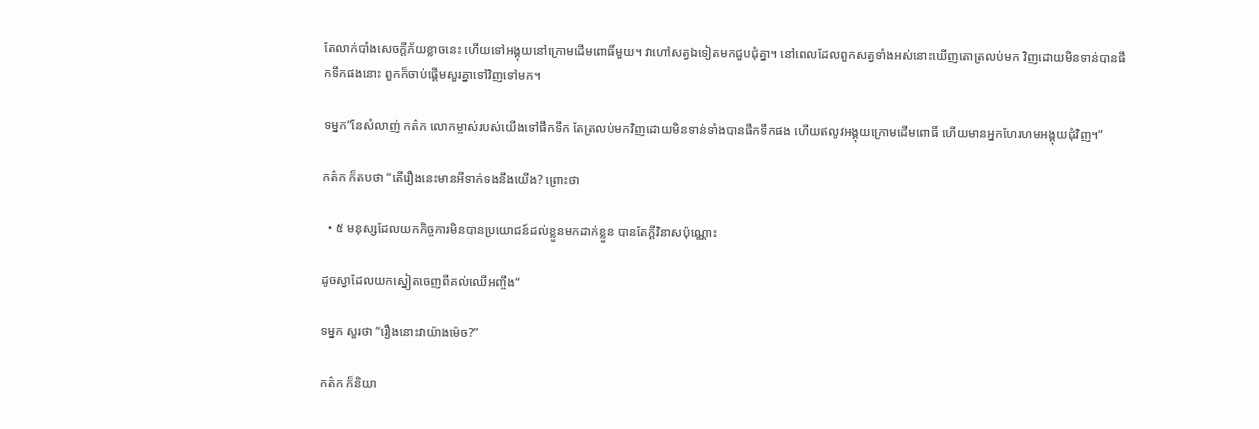តែលាក់បាំងសេចក្តីភ័យខ្លាចនេះ ហើយទៅអង្គុយនៅក្រោមដើមពោធិ៍មួយ។ វាហៅសត្វឯទៀតមកជួបជុំគ្នា។ នៅពេលដែលពួកសត្វទាំងអស់នោះឃើញតោត្រលប់មក វិញដោយមិនទាន់បានផឹកទឹកផងនោះ ពួកក៏ចាប់ផ្តើមសួរគ្នាទៅវិញទៅមក។

ទម្នក”នែសំលាញ់ កត៌ក លោកម្ចាស់របស់យើងទៅផឹកទឹក តែត្រលប់មកវិញដោយមិនទាន់ទាំងបានផឹកទឹកផង ហើយឥលូវអង្គុយក្រោមដើមពោធិ៍ ហើយមានអ្នកហែរហមអង្គុយជុំវិញ។”

កត៌ក ក៏តបថា “តើរឿងនេះមានអីទាក់ទងនឹងយើង? ព្រោះថា

  • ៥ មនុស្សដែលយកកិច្ចការមិនបានប្រយោជន៍ដល់ខ្លួនមកដាក់ខ្លួន បានតែក្តីវិនាសប៉ុណ្ណោះ

ដូចស្វាដែលយកស្នៀតចេញពីគល់ឈើអញ្ចឹង“

ទម្នក សួរថា “រឿងនោះវាយ៉ាងម៉េច?”

កត៌ក ក៏និយា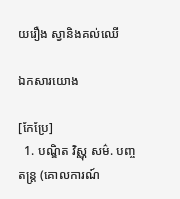យរឿង ស្វានិងគល់ឈើ

ឯកសារយោង

[កែប្រែ]
  1. បណ្ឌិត វិស្ណុ សម៌. បញ្ចតន្ត្រ (គោលការណ៍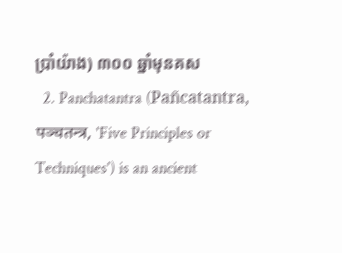ប្រាំយ៉ាង) ៣០០ ឆ្នាំមុនគស
  2. Panchatantra (Pañcatantra, पञ्चतन्त्र, 'Five Principles or Techniques') is an ancient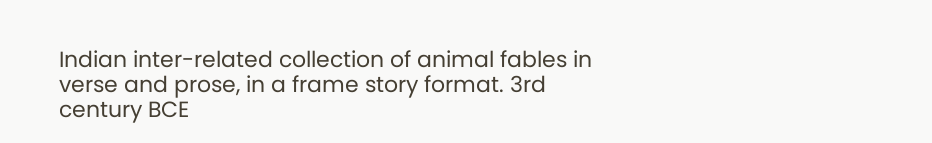Indian inter-related collection of animal fables in verse and prose, in a frame story format. 3rd century BCE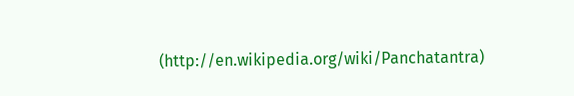(http://en.wikipedia.org/wiki/Panchatantra)